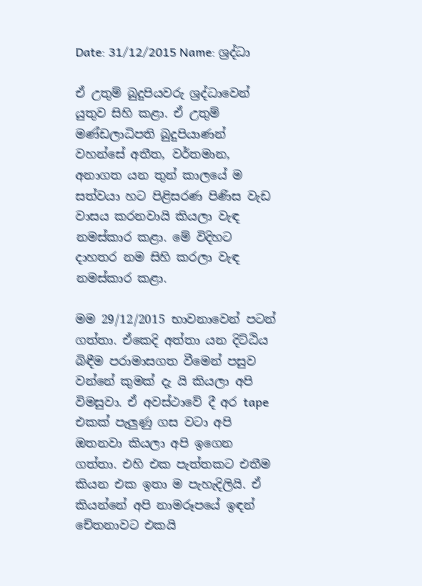Date: 31/12/2015 Name: ශ්‍රද්ධා

ඒ උතුම් බුදුපියවරු ශ්‍රද්ධාවෙන් යුතුව සිහි කළා. ඒ උතුම් මණ්ඩලාධිපති බුදුපියාණන් වහන්සේ අතීත, වර්තමාන, අනාගත යන තුන් කාලයේ ම සත්වයා හට පිළිසරණ පිණිස වැඩ වාසය කරනවායි කියලා වැඳ නමස්කාර කළා. මේ විදිහට දාහතර නම සිහි කරලා වැඳ නමස්කාර කළා.

මම 29/12/2015 භාවනාවෙන් පටන් ගත්තා. ඒකෙදි අත්තා යන දිට්ඨිය බිඳීම පරාමාසගත වීමෙන් පසුව වන්නේ කුමක් දැ යි කියලා අපි විමසුවා. ඒ අවස්ථාවේ දී අර tape එකක් පැලුණු ගස වටා අපි ඔතනවා කියලා අපි ඉගෙන ගත්තා. එහි එක පැත්තකට එතීම කියන එක ඉතා ම පැහැදිලියි. ඒ කියන්නේ අපි නාමරූපයේ ඉඳන් චේතනාවට එකයි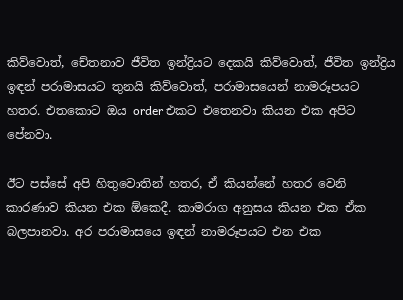කිව්වොත්, චේතනාව ජීවිත ඉන්ද්‍රියට දෙකයි කිව්වොත්, ජීවිත ඉන්ද්‍රිය ඉඳන් පරාමාසයට තුනයි කිව්වොත්, පරාමාසයෙන් නාමරූපයට හතර. එතකොට ඔය order එකට එතෙනවා කියන එක අපිට පේනවා.

ඊට පස්සේ අපි හිතුවොතින් හතර, ඒ කියන්නේ හතර වෙනි කාරණාව කියන එක ඕකෙදී. කාමරාග අනුසය කියන එක ඒක බලපානවා. අර පරාමාසයෙ ඉඳන් නාමරූපයට එන එක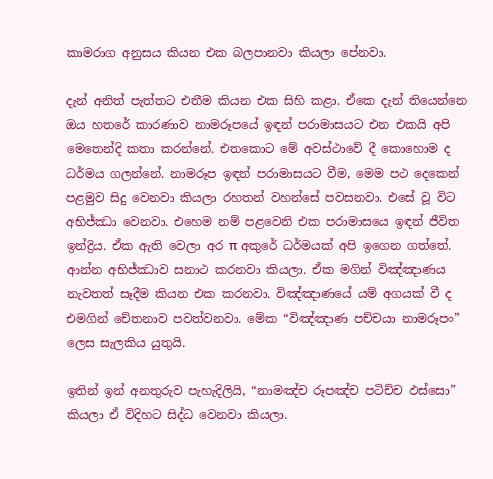කාමරාග අනුසය කියන එක බලපානවා කියලා පේනවා.

දැන් අනිත් පැත්තට එතීම කියන එක සිහි කළා. ඒකෙ දැන් තියෙන්නෙ ඔය හතරේ කාරණාව නාමරූපයේ ඉඳන් පරාමාසයට එන එකයි අපි මෙතෙන්දි කතා කරන්නේ. එතකොට මේ අවස්ථාවේ දී කොහොම ද ධර්මය ගලන්නේ. නාමරූප ඉඳන් පරාමාසයට වීම, මෙම පථ දෙකෙන් පළමුව සිදු වෙනවා කියලා රහතන් වහන්සේ පවසනවා. එසේ වූ විට අභිජ්ඣා වෙනවා. එහෙම නම් පළවෙනි එක පරාමාසයෙ ඉඳන් ජීවිත ඉන්ද්‍රිය. ඒක ඇති වෙලා අර π අකුරේ ධර්මයක් අපි ඉගෙන ගත්තේ. ආන්න අභිජ්ඣාව සනාථ කරනවා කියලා. ඒක මගින් විඤ්ඤාණය නැවතත් සෑදීම කියන එක කරනවා. විඤ්ඤාණයේ යම් අගයක් වී ද එමගින් චේතනාව පවත්වනවා. මේක “විඤ්ඤාණ පච්චයා නාමරූපං” ලෙස සැලකිය යුතුයි.

ඉතින් ඉන් අනතුරුව පැහැදිලියි, “නාමඤ්ච රූපඤ්ච පටිච්ච ඵස්සො” කියලා ඒ විදිහට සිද්ධ වෙනවා කියලා.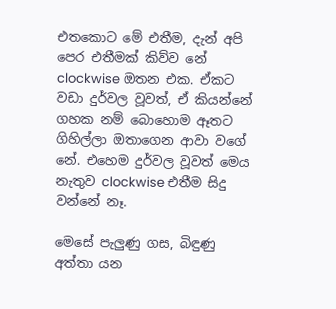එතකොට මේ එතීම, දැන් අපි පෙර එතීමක් කිව්ව නේ clockwise ඔතන එක. ඒකට වඩා දුර්වල වූවත්, ඒ කියන්නේ ගහක නම් බොහොම ඈතට ගිහිල්ලා ඔතාගෙන ආවා වගේ නේ. එහෙම දුර්වල වූවත් මෙය නැතුව clockwise එතීම සිදු වන්නේ නෑ.

මෙසේ පැලුණු ගස, බිඳුණු අත්තා යන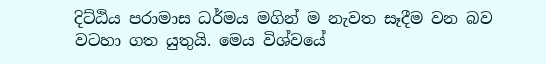දිට්ඨිය පරාමාස ධර්මය මගින් ම නැවත සෑදීම වන බව වටහා ගත යුතුයි. මෙය විශ්වයේ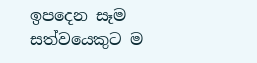ඉපදෙන සෑම සත්වයෙකුට ම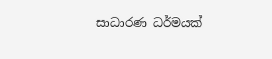සාධාරණ ධර්මයක්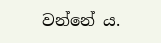වන්නේ ය.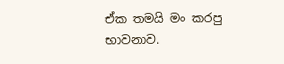ඒක තමයි මං කරපු භාවනාව.